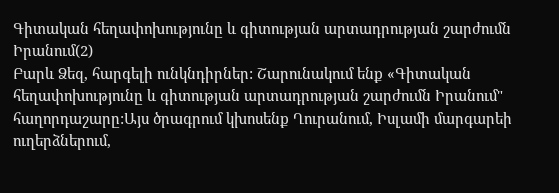Գիտական հեղափոխությունը և գիտության արտադրության շարժումն Իրանում(2)
Բարև Ձեզ, հարգելի ունկնդիրներ: Շարունակում ենք «Գիտական հեղափոխությունը և գիտության արտադրության շարժումն Իրանում" հաղորդաշարը:Այս ծրագրում կխոսենք Ղուրանում, Իսլամի մարգարեի ուղերձներում,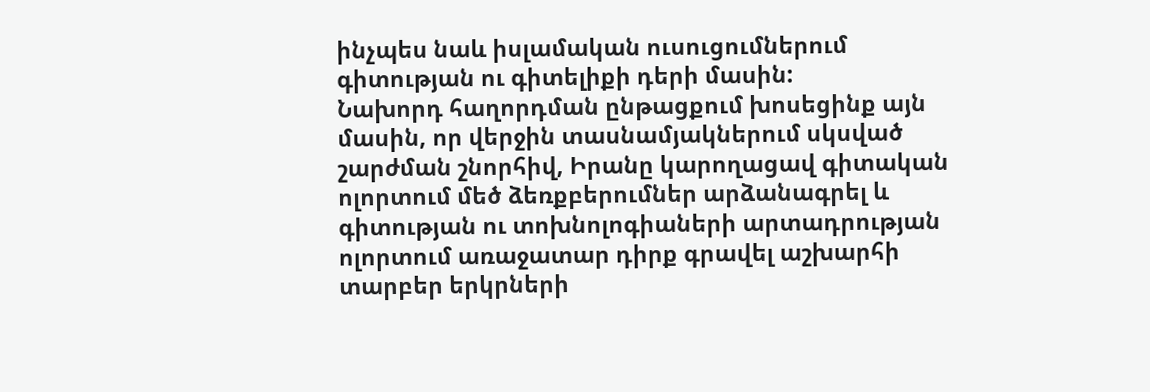ինչպես նաև իսլամական ուսուցումներում գիտության ու գիտելիքի դերի մասին:
Նախորդ հաղորդման ընթացքում խոսեցինք այն մասին, որ վերջին տասնամյակներում սկսված շարժման շնորհիվ, Իրանը կարողացավ գիտական ոլորտում մեծ ձեռքբերումներ արձանագրել և գիտության ու տոխնոլոգիաների արտադրության ոլորտում առաջատար դիրք գրավել աշխարհի տարբեր երկրների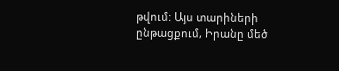թվում: Այս տարիների ընթացքում, Իրանը մեծ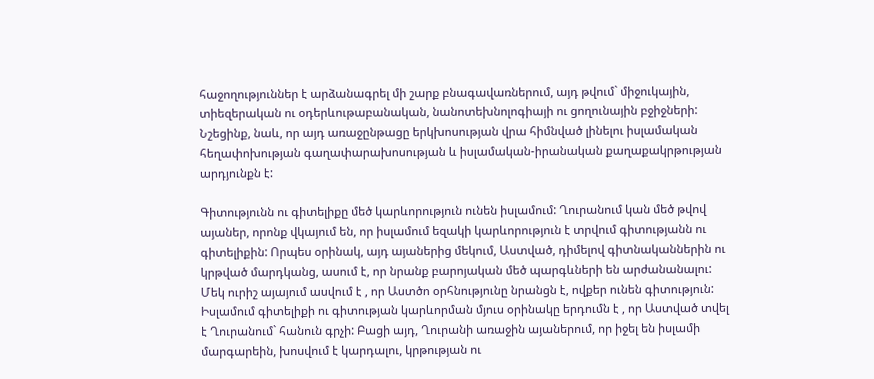հաջողություններ է արձանագրել մի շարք բնագավառներում, այդ թվում` միջուկային, տիեզերական ու օդերևութաբանական, նանոտեխնոլոգիայի ու ցողունային բջիջների: Նշեցինք, նաև, որ այդ առաջընթացը երկխոսության վրա հիմնված լինելու իսլամական հեղափոխության գաղափարախոսության և իսլամական-իրանական քաղաքակրթության արդյունքն է:

Գիտությունն ու գիտելիքը մեծ կարևորություն ունեն իսլամում: Ղուրանում կան մեծ թվով այաներ, որոնք վկայում են, որ իսլամում եզակի կարևորություն է տրվում գիտությանն ու գիտելիքին: Որպես օրինակ, այդ այաներից մեկում, Աստված, դիմելով գիտնականներին ու կրթված մարդկանց, ասում է, որ նրանք բարոյական մեծ պարգևների են արժանանալու:
Մեկ ուրիշ այայում ասվում է , որ Աստծո օրհնությունը նրանցն է, ովքեր ունեն գիտություն: Իսլամում գիտելիքի ու գիտության կարևորման մյուս օրինակը երդումն է , որ Աստված տվել է Ղուրանում` հանուն գրչի: Բացի այդ, Ղուրանի առաջին այաներում, որ իջել են իսլամի մարգարեին, խոսվում է կարդալու, կրթության ու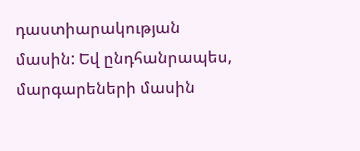դաստիարակության մասին: Եվ ընդհանրապես, մարգարեների մասին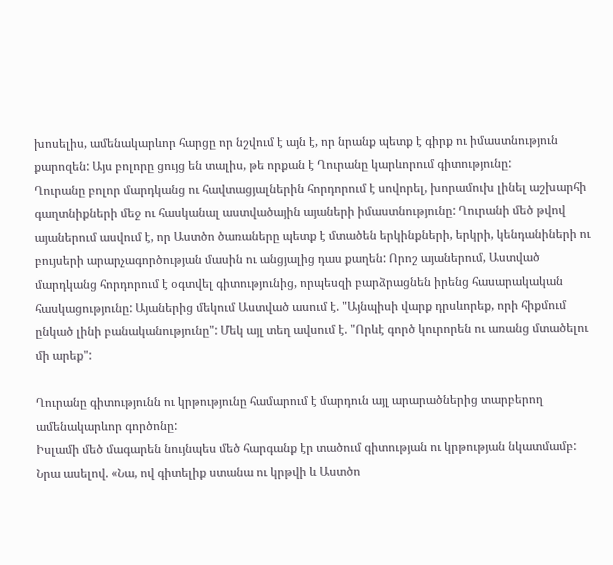խոսելիս, ամենակարևոր հարցը որ նշվում է այն է, որ նրանք պետք է գիրք ու իմաստնություն քարոզեն: Այս բոլորը ցույց են տալիս, թե որքան է Ղուրանը կարևորում գիտությունը:
Ղուրանը բոլոր մարդկանց ու հավտացյալներին հորդորում է սովորել, խորամուխ լինել աշխարհի գաղտնիքների մեջ ու հասկանալ աստվածային այաների իմաստնությունը: Ղուրանի մեծ թվով այաներում ասվում է, որ Աստծո ծառաները պետք է մտածեն երկինքների, երկրի, կենդանիների ու բույսերի արարչագործության մասին ու անցյալից դաս քաղեն: Որոշ այաներում, Աստված մարդկանց հորդորում է օգտվել գիտությունից, որպեսզի բարձրացնեն իրենց հասարակական հասկացությունը: Այաներից մեկում Աստված ասում է. "Այնպիսի վարք դրսևորեք, որի հիքմում ընկած լինի բանականությունը": Մեկ այլ տեղ ավսում է. "Որևէ գործ կուրորեն ու առանց մտածելու մի արեք":

Ղուրանը գիտությունն ու կրթությունը համարում է մարդուն այլ արարածներից տարբերող ամենակարևոր գործոնը:
Իսլամի մեծ մագարեն նույնպես մեծ հարգանք էր տածում գիտության ու կրթության նկատմամբ: Նրա ասելով. «Նա, ով գիտելիք ստանա ու կրթվի և Աստծո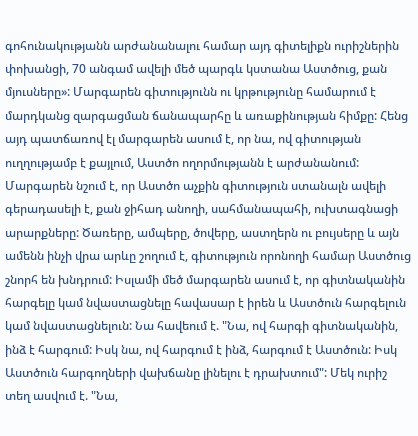գոհունակությանն արժանանալու համար այդ գիտելիքն ուրիշներին փոխանցի, 70 անգամ ավելի մեծ պարգև կստանա Աստծուց, քան մյուսները»: Մարգարեն գիտությունն ու կրթությունը համարում է մարդկանց զարգացման ճանապարհը և առաքինության հիմքը: Հենց այդ պատճառով էլ մարգարեն ասում է, որ նա, ով գիտության ուղղությամբ է քայլում, Աստծո ողորմությանն է արժանանում: Մարգարեն նշում է, որ Աստծո աչքին գիտություն ստանալն ավելի գերադասելի է, քան ջիհադ անողի, սահմանապահի, ուխտագնացի արարքները: Ծառերը, ամպերը, ծովերը, աստղերն ու բույսերը և այն ամենն ինչի վրա արևը շողում է, գիտություն որոնողի համար Աստծուց շնորհ են խնդրում: Իսլամի մեծ մարգարեն ասում է, որ գիտնականին հարգելը կամ նվաստացնելը հավասար է իրեն և Աստծուն հարգելուն կամ նվաստացնելուն: Նա հավեում է. "Նա, ով հարգի գիտնականին, ինձ է հարգում: Իսկ նա, ով հարգում է ինձ, հարգում է Աստծուն: Իսկ Աստծուն հարգողների վախճանը լինելու է դրախտում": Մեկ ուրիշ տեղ ասվում է. "Նա,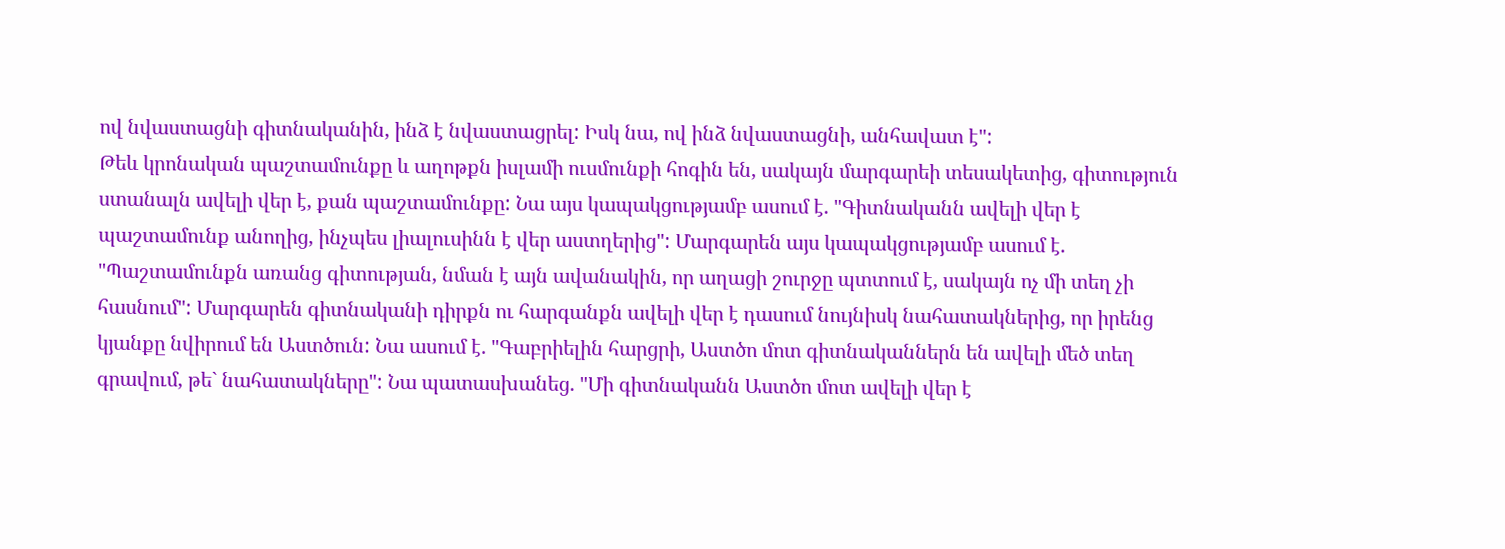ով նվաստացնի գիտնականին, ինձ է նվաստացրել: Իսկ նա, ով ինձ նվաստացնի, անհավատ է":
Թեև կրոնական պաշտամունքը և աղոթքն իսլամի ուսմունքի հոգին են, սակայն մարգարեի տեսակետից, գիտություն ստանալն ավելի վեր է, քան պաշտամունքը: Նա այս կապակցությամբ ասում է. "Գիտնականն ավելի վեր է պաշտամունք անողից, ինչպես լիալուսինն է վեր աստղերից": Մարգարեն այս կապակցությամբ ասում է. "Պաշտամունքն առանց գիտության, նման է այն ավանակին, որ աղացի շուրջը պտտում է, սակայն ոչ մի տեղ չի հասնում": Մարգարեն գիտնականի դիրքն ու հարգանքն ավելի վեր է դասում նույնիսկ նահատակներից, որ իրենց կյանքը նվիրում են Աստծուն: Նա ասում է. "Գաբրիելին հարցրի, Աստծո մոտ գիտնականներն են ավելի մեծ տեղ գրավում, թե` նահատակները": Նա պատասխանեց. "Մի գիտնականն Աստծո մոտ ավելի վեր է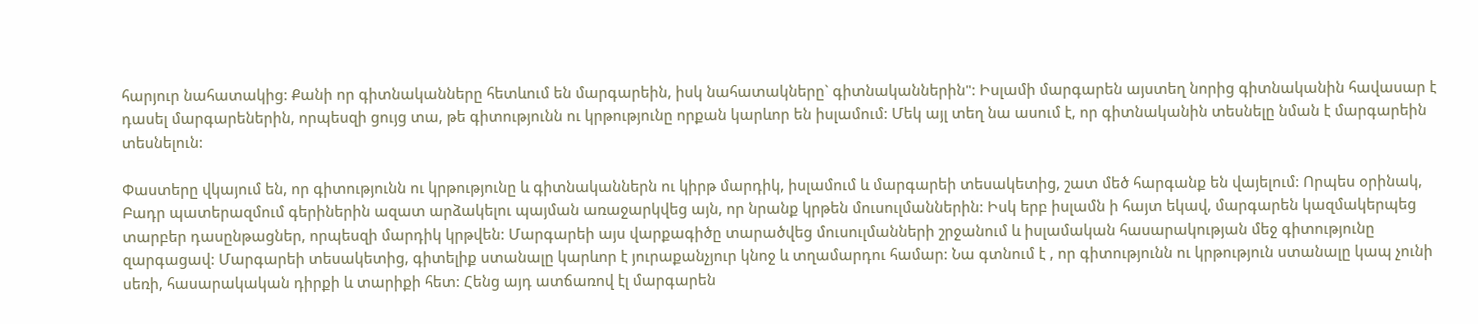հարյուր նահատակից: Քանի որ գիտնականները հետևում են մարգարեին, իսկ նահատակները` գիտնականներին": Իսլամի մարգարեն այստեղ նորից գիտնականին հավասար է դասել մարգարեներին, որպեսզի ցույց տա, թե գիտությունն ու կրթությունը որքան կարևոր են իսլամում: Մեկ այլ տեղ նա ասում է, որ գիտնականին տեսնելը նման է մարգարեին տեսնելուն:

Փաստերը վկայում են, որ գիտությունն ու կրթությունը և գիտնականներն ու կիրթ մարդիկ, իսլամում և մարգարեի տեսակետից, շատ մեծ հարգանք են վայելում: Որպես օրինակ, Բադր պատերազմում գերիներին ազատ արձակելու պայման առաջարկվեց այն, որ նրանք կրթեն մուսուլմաններին: Իսկ երբ իսլամն ի հայտ եկավ, մարգարեն կազմակերպեց տարբեր դասընթացներ, որպեսզի մարդիկ կրթվեն: Մարգարեի այս վարքագիծը տարածվեց մուսուլմանների շրջանում և իսլամական հասարակության մեջ գիտությունը զարգացավ: Մարգարեի տեսակետից, գիտելիք ստանալը կարևոր է յուրաքանչյուր կնոջ և տղամարդու համար: Նա գտնում է , որ գիտությունն ու կրթություն ստանալը կապ չունի սեռի, հասարակական դիրքի և տարիքի հետ: Հենց այդ ատճառով էլ մարգարեն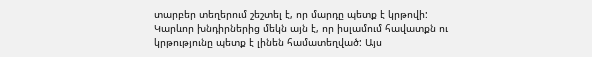տարբեր տեղերում շեշտել է, որ մարդը պետք է կրթովի:
Կարևոր խնդիրներից մեկն այն է, որ իսլամում հավատքն ու կրթությունը պետք է լինեն համատեղված: Այս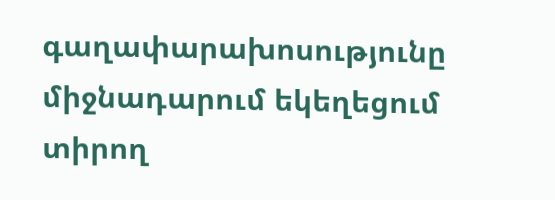գաղափարախոսությունը միջնադարում եկեղեցում տիրող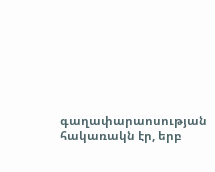գաղափարաոսության հակառակն էր, երբ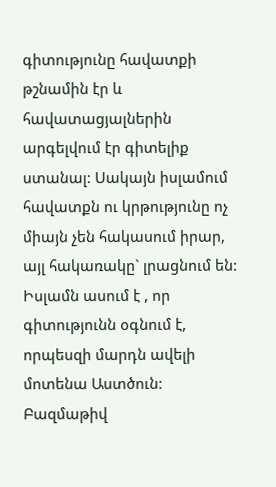գիտությունը հավատքի թշնամին էր և հավատացյալներին արգելվում էր գիտելիք ստանալ: Սակայն իսլամում հավատքն ու կրթությունը ոչ միայն չեն հակասում իրար, այլ հակառակը` լրացնում են: Իսլամն ասում է , որ գիտությունն օգնում է, որպեսզի մարդն ավելի մոտենա Աստծուն: Բազմաթիվ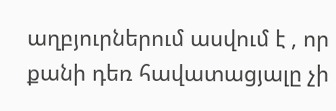աղբյուրներում ասվում է , որ քանի դեռ հավատացյալը չի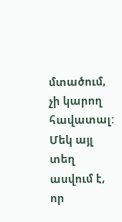մտածում, չի կարող հավատալ: Մեկ այլ տեղ ասվում է, որ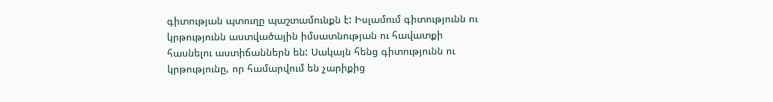գիտության պտուղը պաշտամունքն է: Իսլամում գիտությունն ու կրթությունն աստվածային իմսատնության ու հավատքի հասնելու աստիճաններն են: Սակայն հենց գիտությունն ու կրթությունը, որ համարվում են չարիքից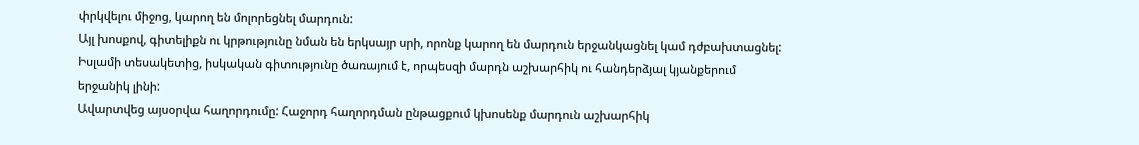փրկվելու միջոց, կարող են մոլորեցնել մարդուն:
Այլ խոսքով, գիտելիքն ու կրթությունը նման են երկսայր սրի, որոնք կարող են մարդուն երջանկացնել կամ դժբախտացնել: Իսլամի տեսակետից, իսկական գիտությունը ծառայում է, որպեսզի մարդն աշխարհիկ ու հանդերձյալ կյանքերում երջանիկ լինի:
Ավարտվեց այսօրվա հաղորդումը: Հաջորդ հաղորդման ընթացքում կխոսենք մարդուն աշխարհիկ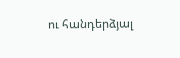ու հանդերձյալ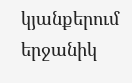կյանքերում երջանիկ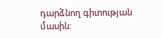դարձնող գիտության մասին: